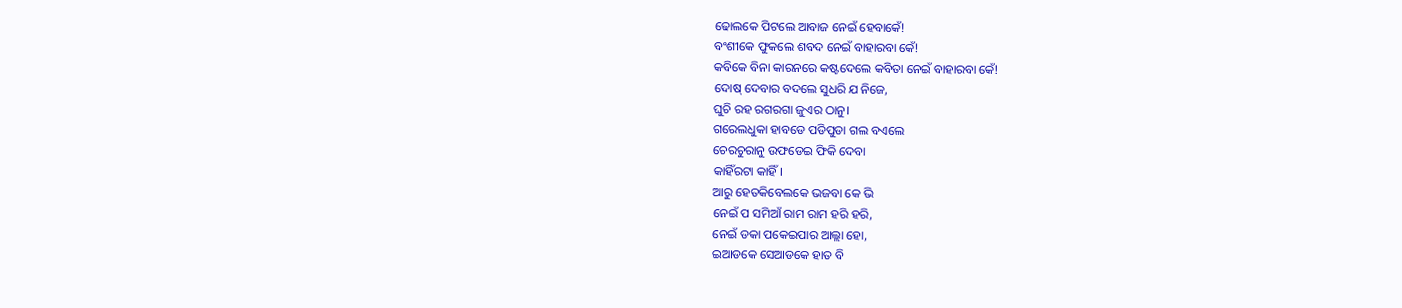ଢୋଲକେ ପିଟଲେ ଆବାଜ ନେଇଁ ହେବାକେଁ!
ବଂଶୀକେ ଫୁକଲେ ଶବଦ ନେଇଁ ବାହାରବା କେଁ!
କବିକେ ବିନା କାରନରେ କଷ୍ଟଦେଲେ କବିତା ନେଇଁ ବାହାରବା କେଁ!
ଦୋଷ୍ ଦେବାର ବଦଲେ ସୁଧରି ଯ ନିଜେ,
ଘୁଚି ରହ ରଗରଗା ଜୁଏର ଠାନୁ।
ଗରେଲଧୁକା ହାବଡେ ପଡିପୁଡା ଗଲ ବଏଲେ
ଚେରଚୁରାନୁ ଉଫଡେଇ ଫିକି ଦେବା
କାହିଁରଟା କାହିଁ।
ଆରୁ ହେତକିବେଲକେ ଭଜବା କେ ଭି
ନେଇଁ ପ ସମିଆଁ ରାମ ରାମ ହରି ହରି,
ନେଇଁ ଡକା ପକେଇପାର ଆଲ୍ଲା ହୋ,
ଇଆଡକେ ସେଆଡକେ ହାତ ବି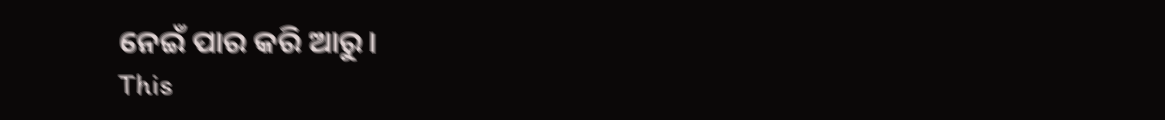ନେଇଁ ପାର କରି ଆରୁ।
This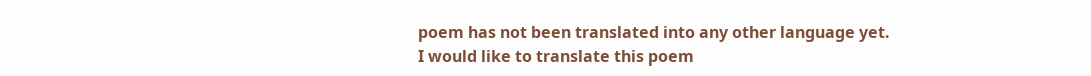poem has not been translated into any other language yet.
I would like to translate this poem